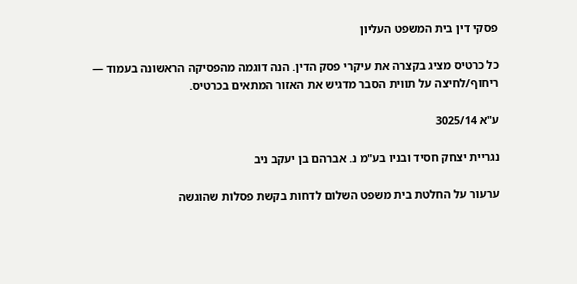פסקי דין בית המשפט העליון

כל כרטיס מציג בקצרה את עיקרי פסק הדין. הנה דוגמה מהפסיקה הראשונה בעמוד — ריחוף/לחיצה על תווית הסבר מדגיש את האזור המתאים בכרטיס.

ע"א 3025/14

נגריית יצחק חסיד ובניו בע"מ נ. אברהם בן יעקב ניב

ערעור על החלטת בית משפט השלום לדחות בקשת פסלות שהוגשה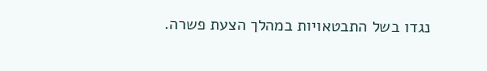נגדו בשל התבטאויות במהלך הצעת פשרה.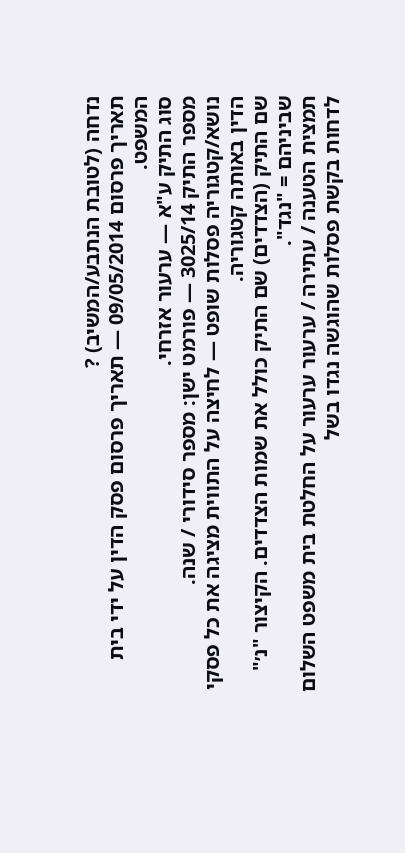נדחה (לטובת הנתבע/המשיב) ?
תאריך פרסום 09/05/2014 — תאריך פרסום פסק הדין על ידי בית המשפט.
סוג התיק ע"א — ערעור אזרחי.
מספר התיק 3025/14 — פורמט ישן: מספר סידורי / שנה.
נושא/קטגוריה פסלות שופט — לחיצה על התווית מציגה את כל פסקי הדין באותה קטגוריה.
שם התיק (הצדדים) שם התיק כולל את שמות הצדדים. הקיצור "נ׳" שביניהם = "נגד".
תמצית הטענה / עתירה / ערעור ערעור על החלטת בית משפט השלום לדחות בקשת פסלות שהוגשה נגדו בשל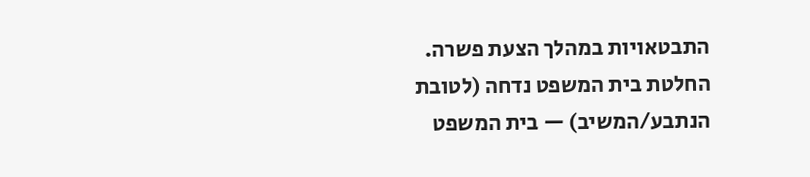התבטאויות במהלך הצעת פשרה.
החלטת בית המשפט נדחה (לטובת הנתבע/המשיב) — בית המשפט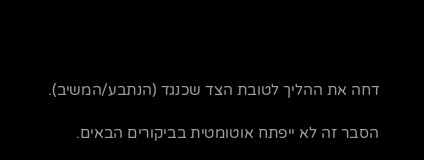דחה את ההליך לטובת הצד שכנגד (הנתבע/המשיב).

הסבר זה לא ייפתח אוטומטית בביקורים הבאים.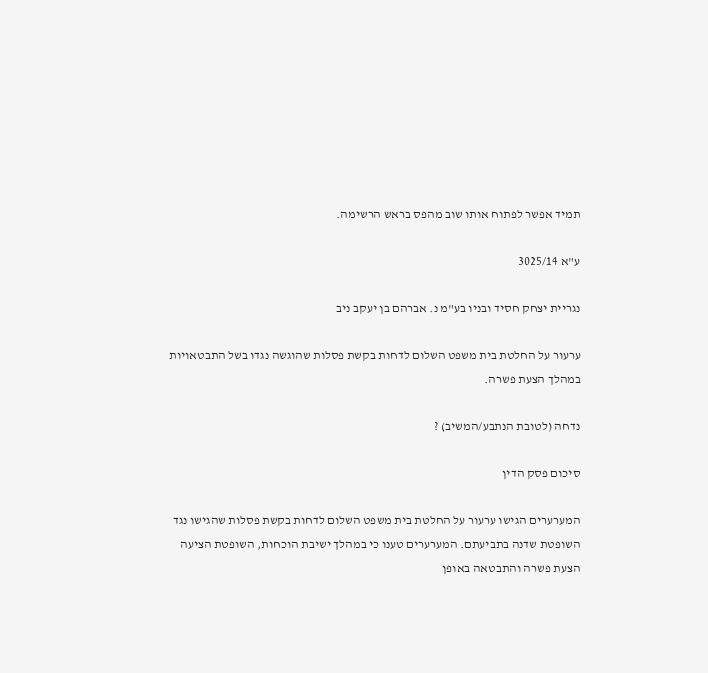תמיד אפשר לפתוח אותו שוב מהפס בראש הרשימה.

ע"א 3025/14

נגריית יצחק חסיד ובניו בע"מ נ. אברהם בן יעקב ניב

ערעור על החלטת בית משפט השלום לדחות בקשת פסלות שהוגשה נגדו בשל התבטאויות במהלך הצעת פשרה.

נדחה (לטובת הנתבע/המשיב) ?

סיכום פסק הדין

המערערים הגישו ערעור על החלטת בית משפט השלום לדחות בקשת פסלות שהגישו נגד השופטת שדנה בתביעתם. המערערים טענו כי במהלך ישיבת הוכחות, השופטת הציעה הצעת פשרה והתבטאה באופן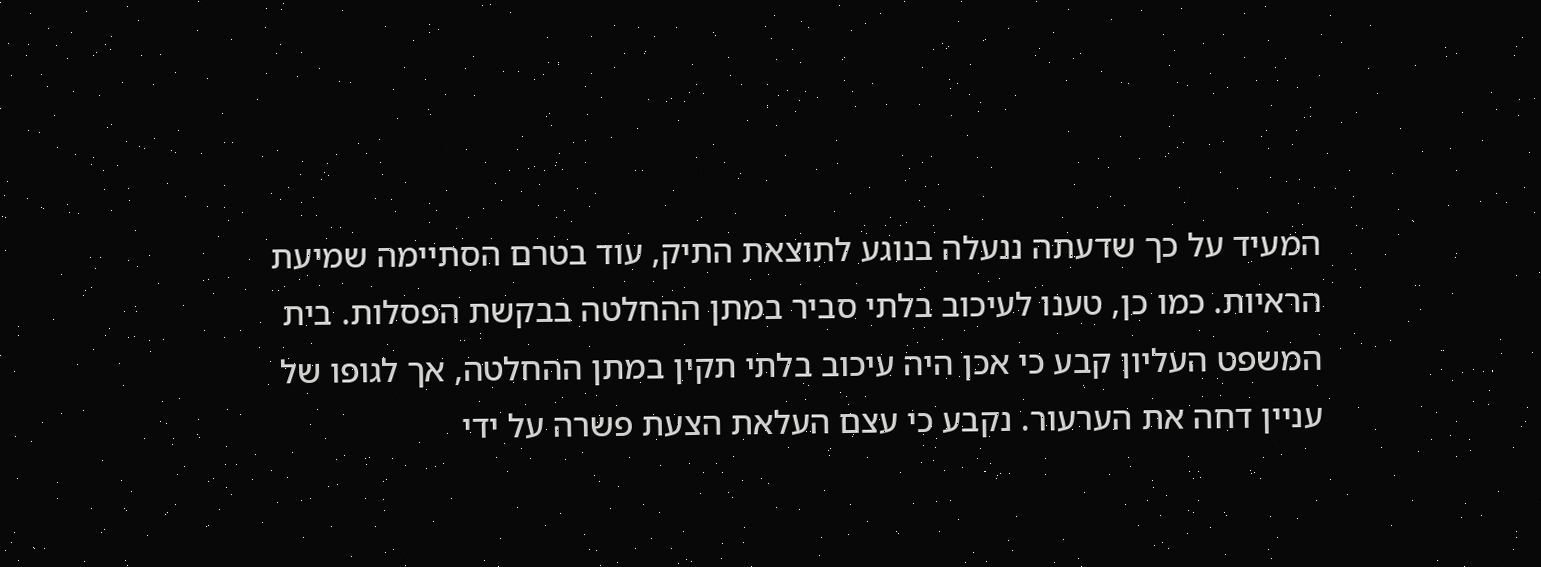המעיד על כך שדעתה ננעלה בנוגע לתוצאת התיק, עוד בטרם הסתיימה שמיעת הראיות. כמו כן, טענו לעיכוב בלתי סביר במתן ההחלטה בבקשת הפסלות. בית המשפט העליון קבע כי אכן היה עיכוב בלתי תקין במתן ההחלטה, אך לגופו של עניין דחה את הערעור. נקבע כי עצם העלאת הצעת פשרה על ידי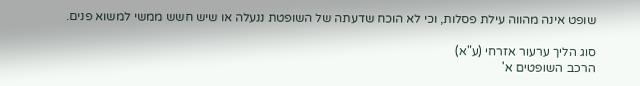שופט אינה מהווה עילת פסלות, וכי לא הוכח שדעתה של השופטת ננעלה או שיש חשש ממשי למשוא פנים.

סוג הליך ערעור אזרחי (ע"א)
הרכב השופטים א'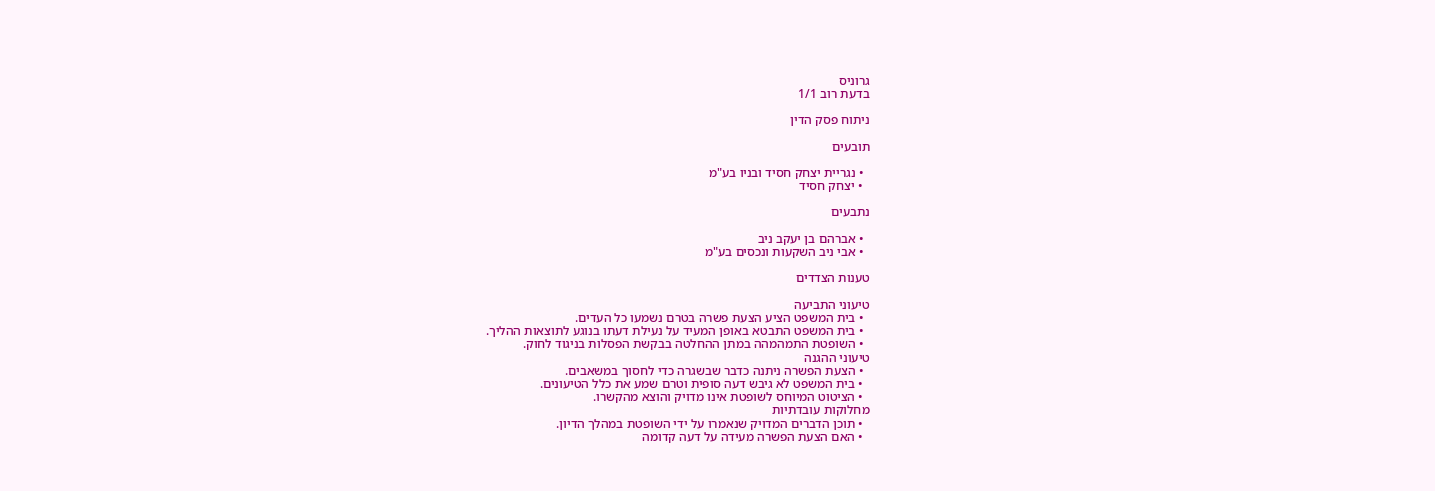גרוניס
בדעת רוב 1/1

ניתוח פסק הדין

תובעים

  • נגריית יצחק חסיד ובניו בע"מ
  • יצחק חסיד

נתבעים

  • אברהם בן יעקב ניב
  • אבי ניב השקעות ונכסים בע"מ

טענות הצדדים

טיעוני התביעה
  • בית המשפט הציע הצעת פשרה בטרם נשמעו כל העדים.
  • בית המשפט התבטא באופן המעיד על נעילת דעתו בנוגע לתוצאות ההליך.
  • השופטת התמהמהה במתן ההחלטה בבקשת הפסלות בניגוד לחוק.
טיעוני ההגנה
  • הצעת הפשרה ניתנה כדבר שבשגרה כדי לחסוך במשאבים.
  • בית המשפט לא גיבש דעה סופית וטרם שמע את כלל הטיעונים.
  • הציטוט המיוחס לשופטת אינו מדויק והוצא מהקשרו.
מחלוקות עובדתיות
  • תוכן הדברים המדויק שנאמרו על ידי השופטת במהלך הדיון.
  • האם הצעת הפשרה מעידה על דעה קדומה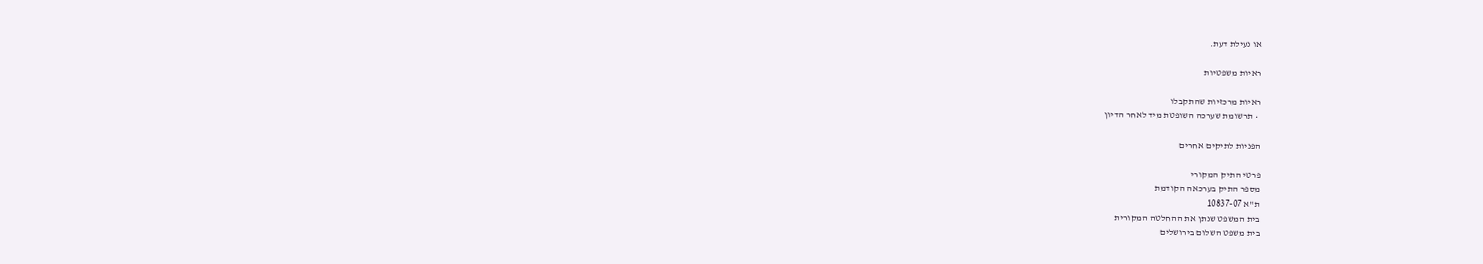או נעילת דעת.

ראיות משפטיות

ראיות מרכזיות שהתקבלו
  • תרשומת שערכה השופטת מיד לאחר הדיון

הפניות לתיקים אחרים

פרטי התיק המקורי
מספר התיק בערכאה הקודמת
ת"א 10837-07
בית המשפט שנתן את ההחלטה המקורית
בית משפט השלום בירושלים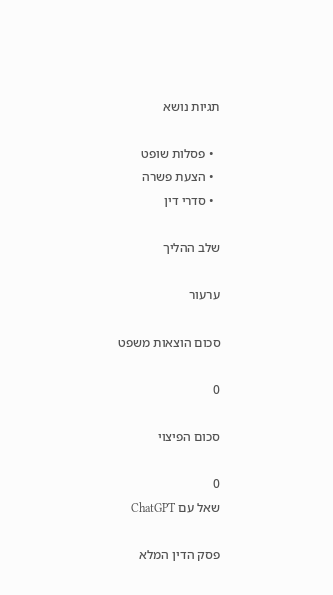תגיות נושא

  • פסלות שופט
  • הצעת פשרה
  • סדרי דין

שלב ההליך

ערעור

סכום הוצאות משפט

0

סכום הפיצוי

0
שאל עם ChatGPT

פסק הדין המלא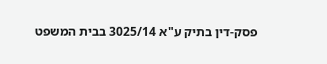פסק-דין בתיק ע"א 3025/14 בבית המשפט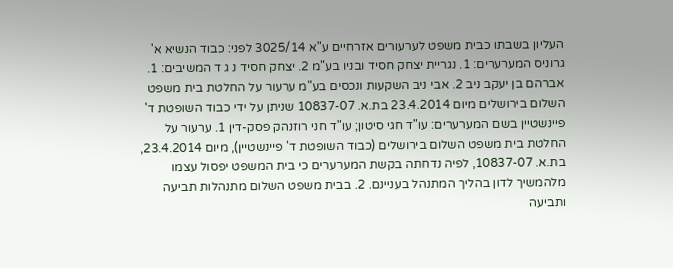העליון בשבתו כבית משפט לערעורים אזרחיים ע"א 3025/14 לפני: כבוד הנשיא א' גרוניס המערערים: 1. נגריית יצחק חסיד ובניו בע"מ 2. יצחק חסיד נ ג ד המשיבים: 1. אברהם בן יעקב ניב 2. אבי ניב השקעות ונכסים בע"מ ערעור על החלטת בית משפט השלום בירושלים מיום 23.4.2014 בת.א. 10837-07 שניתן על ידי כבוד השופטת ד' פיינשטיין בשם המערערים: עו"ד חגי סיטון; עו"ד חני רוזנהק פסק-דין 1. ערעור על החלטת בית משפט השלום בירושלים (כבוד השופטת ד' פיינשטיין), מיום 23.4.2014, בת.א. 10837-07, לפיה נדחתה בקשת המערערים כי בית המשפט יפסול עצמו מלהמשיך לדון בהליך המתנהל בעניינם. 2. בבית משפט השלום מתנהלות תביעה ותביעה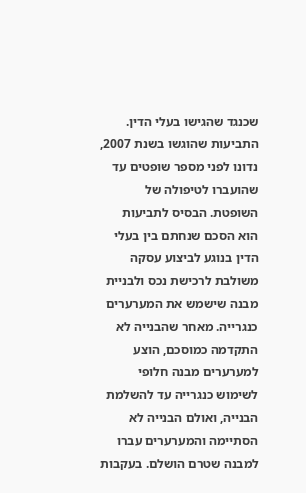שכנגד שהגישו בעלי הדין. התביעות שהוגשו בשנת 2007, נדונו לפני מספר שופטים עד שהועברו לטיפולה של השופטת. הבסיס לתביעות הוא הסכם שנחתם בין בעלי הדין בנוגע לביצוע עסקה משולבת לרכישת נכס ולבניית מבנה שישמש את המערערים כנגרייה. מאחר שהבנייה לא התקדמה כמוסכם, הוצע למערערים מבנה חלופי לשימוש כנגרייה עד להשלמת הבנייה, ואולם הבנייה לא הסתיימה והמערערים עברו למבנה שטרם הושלם. בעקבות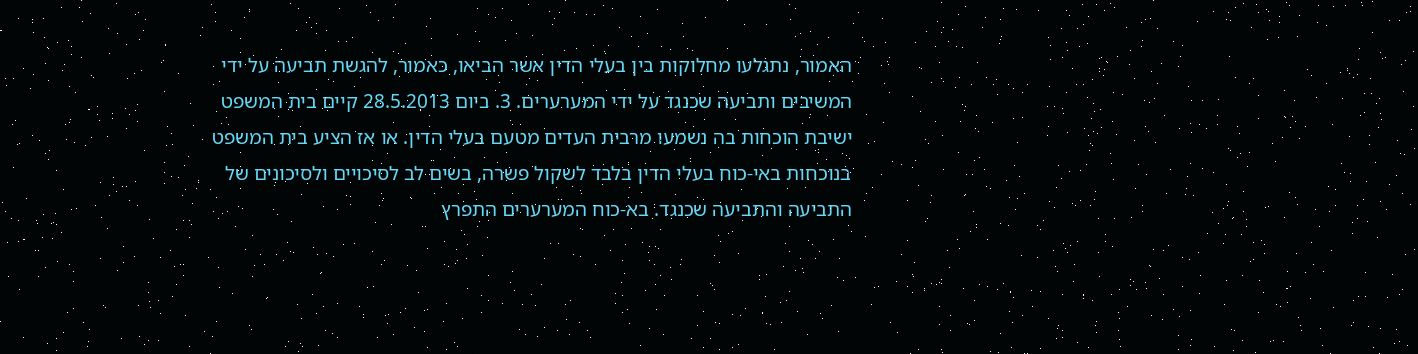האמור, נתגלעו מחלוקות בין בעלי הדין אשר הביאו, כאמור, להגשת תביעה על ידי המשיבים ותביעה שכנגד על ידי המערערים. 3. ביום 28.5.2013 קיים בית המשפט ישיבת הוכחות בה נשמעו מרבית העדים מטעם בעלי הדין. או אז הציע בית המשפט בנוכחות באי-כוח בעלי הדין בלבד לשקול פשרה, בשים לב לסיכויים ולסיכונים של התביעה והתביעה שכנגד. בא-כוח המערערים התפרץ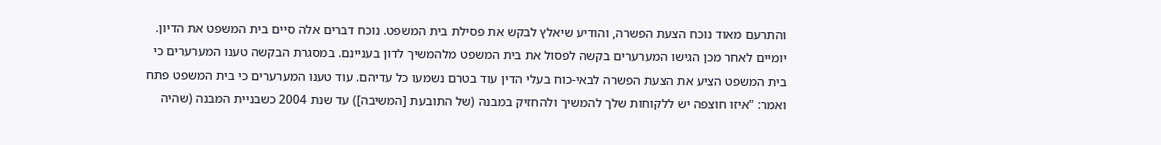והתרעם מאוד נוכח הצעת הפשרה, והודיע שיאלץ לבקש את פסילת בית המשפט. נוכח דברים אלה סיים בית המשפט את הדיון. יומיים לאחר מכן הגישו המערערים בקשה לפסול את בית המשפט מלהמשיך לדון בעניינם. במסגרת הבקשה טענו המערערים כי בית המשפט הציע את הצעת הפשרה לבאי-כוח בעלי הדין עוד בטרם נשמעו כל עדיהם. עוד טענו המערערים כי בית המשפט פתח ואמר: "איזו חוצפה יש ללקוחות שלך להמשיך ולהחזיק במבנה (של התובעת [המשיבה]) עד שנת 2004 כשבניית המבנה (שהיה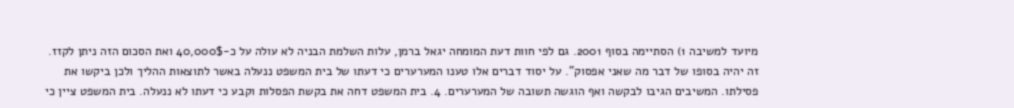מיועד למשיבה 1) הסתיימה בסוף 2001. גם לפי חוות דעת המומחה יגאל ברמן, עלות השלמת הבניה לא עולה על כ-40,000$ ואת הסכום הזה ניתן לקזז. זה יהיה בסופו של דבר מה שאני אפסוק". על יסוד דברים אלו טענו המערערים כי דעתו של בית המשפט ננעלה באשר לתוצאות ההליך ולכן ביקשו את פסילתו. המשיבים הגיבו לבקשה ואף הוגשה תשובה של המערערים. 4. בית המשפט דחה את בקשת הפסלות וקבע כי דעתו לא ננעלה. בית המשפט ציין כי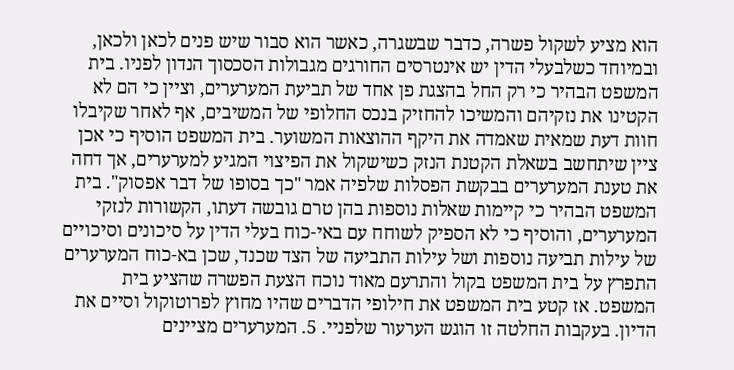הוא מציע לשקול פשרה, כדבר שבשגרה, כאשר הוא סבור שיש פנים לכאן ולכאן, ובמיוחד כשלבעלי הדין יש אינטרסים החורגים מגבולות הסכסוך הנדון לפניו. בית המשפט הבהיר כי רק החל בהצגת פן אחד של תביעת המערערים, וציין כי הם לא הקטינו את נזקיהם והמשיכו להחזיק בנכס החלופי של המשיבים, אף לאחר שקיבלו חוות דעת שמאית שאמדה את היקף ההוצאות המשוער. בית המשפט הוסיף כי אכן ציין שיתחשב בשאלת הקטנת הנזק כשישקול את הפיצוי המגיע למערערים, אך דחה את טענת המערערים בבקשת הפסלות שלפיה אמר "כך בסופו של דבר אפסוק". בית המשפט הבהיר כי קיימות שאלות נוספות בהן טרם גובשה דעתו, הקשורות לנזקי המערערים, והוסיף כי לא הספיק לשוחח עם באי-כוח בעלי הדין על סיכונים וסיכויים של עילות תביעה נוספות ושל עילות התביעה של הצד שכנד, שכן בא-כוח המערערים התפרץ על בית המשפט בקול והתרעם מאוד נוכח הצעת הפשרה שהציע בית המשפט. אז קטע בית המשפט את חילופי הדברים שהיו מחוץ לפרוטוקול וסיים את הדיון. בעקבות החלטה זו הוגש הערעור שלפניי. 5. המערערים מציינים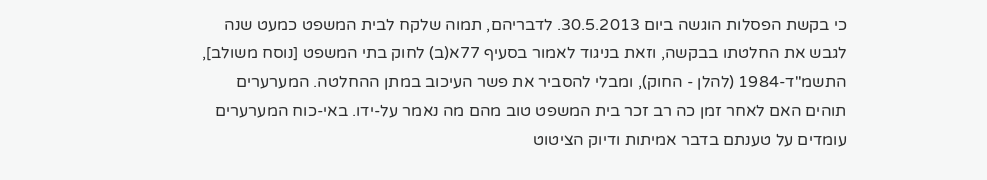כי בקשת הפסלות הוגשה ביום 30.5.2013. לדבריהם, תמוה שלקח לבית המשפט כמעט שנה לגבש את החלטתו בבקשה, וזאת בניגוד לאמור בסעיף 77א(ב) לחוק בתי המשפט [נוסח משולב], התשמ"ד-1984 (להלן - החוק), ומבלי להסביר את פשר העיכוב במתן ההחלטה. המערערים תוהים האם לאחר זמן כה רב זכר בית המשפט טוב מהם מה נאמר על-ידו. באי-כוח המערערים עומדים על טענתם בדבר אמיתות ודיוק הציטוט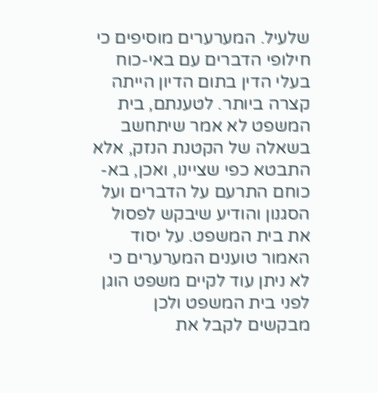שלעיל. המערערים מוסיפים כי חילופי הדברים עם באי-כוח בעלי הדין בתום הדיון הייתה קצרה ביותר. לטענתם, בית המשפט לא אמר שיתחשב בשאלה של הקטנת הנזק, אלא התבטא כפי שציינו, ואכן, בא-כוחם התרעם על הדברים ועל הסגנון והודיע שיבקש לפסול את בית המשפט. על יסוד האמור טוענים המערערים כי לא ניתן עוד לקיים משפט הוגן לפני בית המשפט ולכן מבקשים לקבל את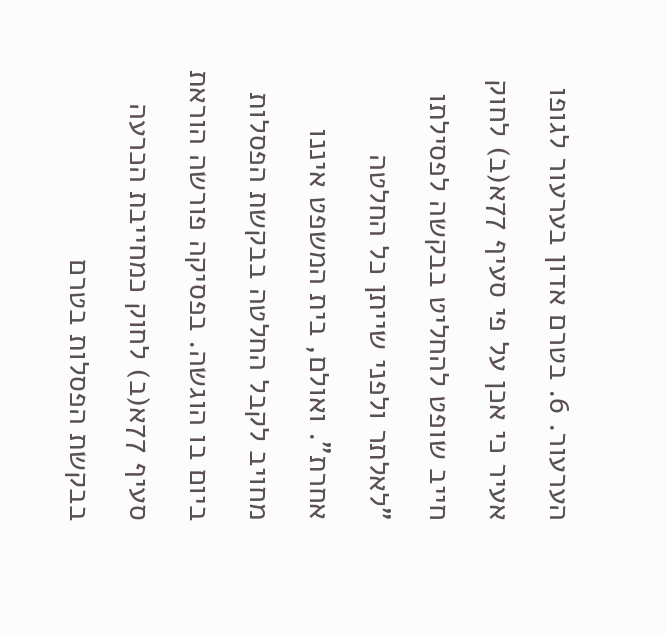הערעור. 6. בטרם אדון בערעור לגופו אעיר כי אכן על פי סעיף 77א(ב) לחוק חייב שופט להחליט בבקשה לפסילתו "לאלתר ולפני שייתן כל החלטה אחרת". ואולם, בית המשפט איננו מחויב לקבל החלטה בבקשת הפסלות ביום בו הוגשה. בפסיקה פורשה הוראת סעיף 77א(ב) לחוק כמחייבת הכרעה בבקשת הפסלות בטרם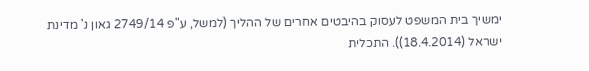ימשיך בית המשפט לעסוק בהיבטים אחרים של ההליך (למשל, ע"פ 2749/14 גאון נ' מדינת ישראל (18.4.2014)). התכלית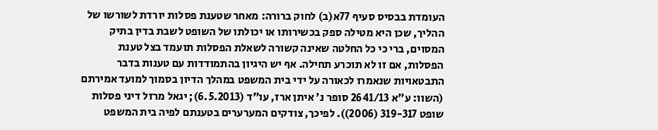העומדת בבסיס סעיף 77א(ב) לחוק ברורה: מאחר שטענת פסלות יורדת לשורשו של ההליך, שכן היא מטילה ספק בכשירותו או יכולתו של השופט לשבת בדין בתיק המסוים, ברי כי כל החלטה שאינה קשורה לשאלת הפסלות תועמד בצל טענת הפסלות, אם זו לא תוכרע תחילה. אף יש היגיון בהתמודדות עם טענות בדבר התבטאויות שנאמרו לכאורה על ידי בית המשפט במהלך הדיון בסמוך למועד אמירתם (השוו: ע"א 2641/13 סופר נ' איתן ארז, עו"ד (6.5.2013); יגאל מרזל דיני פסלות שופט 319-317 (2006)). לפיכך, צודקים המערערים בטענתם לפיה בית המשפט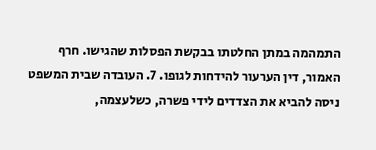התמהמה במתן החלטתו בבקשת הפסלות שהגישו. חרף האמור, דין הערעור להידחות לגופו. 7. העובדה שבית המשפט ניסה להביא את הצדדים לידי פשרה, כשלעצמה,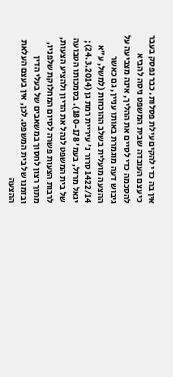אין בה כדי להקים עילת פסלות. כבר נפסק בעבר כי עצם העובדה שבית המשפט ניסה להביא להסכמה כדי לסיים את ההליך, אינה מצביעה על גיבוש דעה מוגמרת באותו עניין, גם כאשר ההצעה מועלית בשלב ההוכחות (למשל, ע"א 1422/14 סרור נ' עיריית רמת גן (24.3.2014); יגאל מרזל, בעמ' 180-178). בסמכותו הטבועה של בית המשפט לנהל את הדיון ולהציע הצעות, לרבות הצעות פשרה לסיום המחלוקת שלפניו, מתוך רצון לחסוך במשאבים של בעלי הדין ובזמנו של בית המשפט. לכן, אין בעצם העלאת ההצעה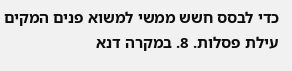כדי לבסס חשש ממשי למשוא פנים המקים עילת פסלות. 8. במקרה דנא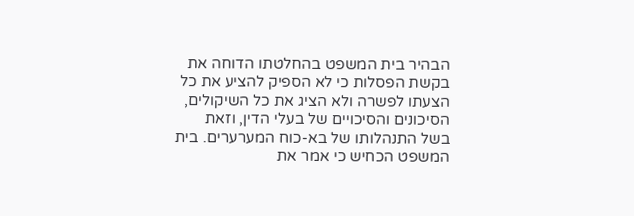הבהיר בית המשפט בהחלטתו הדוחה את בקשת הפסלות כי לא הספיק להציע את כל הצעתו לפשרה ולא הציג את כל השיקולים, הסיכונים והסיכויים של בעלי הדין, וזאת בשל התנהלותו של בא-כוח המערערים. בית המשפט הכחיש כי אמר את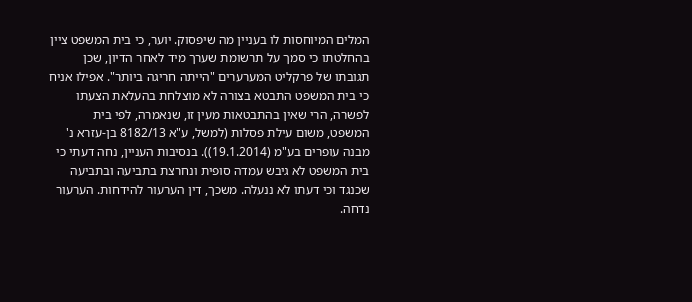המלים המיוחסות לו בעניין מה שיפסוק. יוער, כי בית המשפט ציין בהחלטתו כי סמך על תרשומת שערך מיד לאחר הדיון, שכן תגובתו של פרקליט המערערים "הייתה חריגה ביותר". אפילו אניח כי בית המשפט התבטא בצורה לא מוצלחת בהעלאת הצעתו לפשרה, הרי שאין בהתבטאות מעין זו, שנאמרה, לפי בית המשפט, משום עילת פסלות (למשל, ע"א 8182/13 בן-עזרא נ' מבנה עופרים בע"מ (19.1.2014)). בנסיבות העניין, נחה דעתי כי בית המשפט לא גיבש עמדה סופית ונחרצת בתביעה ובתביעה שכנגד וכי דעתו לא ננעלה. משכך, דין הערעור להידחות. הערעור נדחה.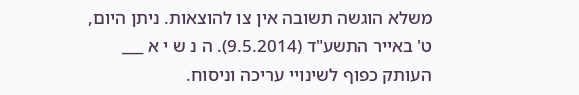משלא הוגשה תשובה אין צו להוצאות. ניתן היום, ט' באייר התשע"ד (9.5.2014). ה נ ש י א ___ העותק כפוף לשינויי עריכה וניסוח.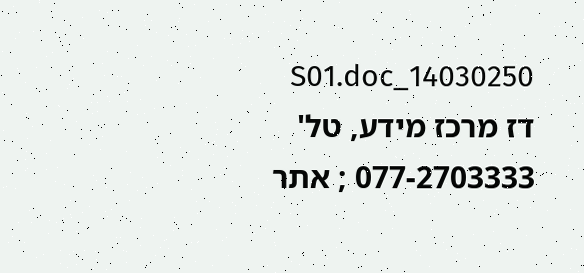14030250_S01.doc דז מרכז מידע, טל' 077-2703333 ; אתר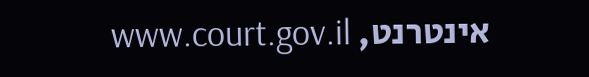אינטרנט, www.court.gov.il